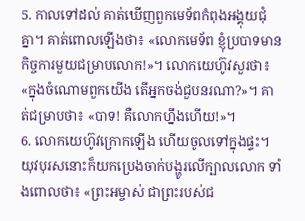5. កាលទៅដល់ គាត់ឃើញពួកមេទ័ពកំពុងអង្គុយជុំគ្នា។ គាត់ពោលឡើងថា៖ «លោកមេទ័ព ខ្ញុំប្របាទមានកិច្ចការមួយជម្រាបលោក!»។ លោកយេហ៊ូវសួរថា៖ «ក្នុងចំណោមពួកយើង តើអ្នកចង់ជួបនរណា?»។ គាត់ជម្រាបថា៖ «បាទ! គឺលោកហ្នឹងហើយ!»។
6. លោកយេហ៊ូវក្រោកឡើង ហើយចូលទៅក្នុងផ្ទះ។ យុវបុរសនោះក៏យកប្រេងចាក់បង្ហូរលើក្បាលលោក ទាំងពោលថា៖ «ព្រះអម្ចាស់ ជាព្រះរបស់ជ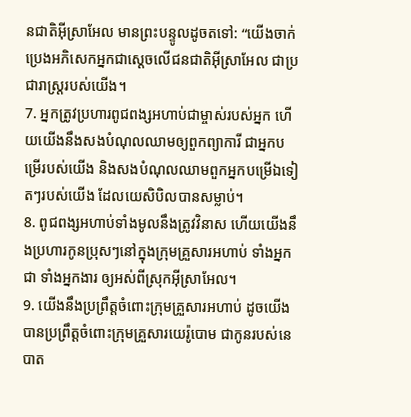នជាតិអ៊ីស្រាអែល មានព្រះបន្ទូលដូចតទៅ: “យើងចាក់ប្រេងអភិសេកអ្នកជាស្ដេចលើជនជាតិអ៊ីស្រាអែល ជាប្រជារាស្ត្ររបស់យើង។
7. អ្នកត្រូវប្រហារពូជពង្សអហាប់ជាម្ចាស់របស់អ្នក ហើយយើងនឹងសងបំណុលឈាមឲ្យពួកព្យាការី ជាអ្នកបម្រើរបស់យើង និងសងបំណុលឈាមពួកអ្នកបម្រើឯទៀតៗរបស់យើង ដែលយេសិបិលបានសម្លាប់។
8. ពូជពង្សអហាប់ទាំងមូលនឹងត្រូវវិនាស ហើយយើងនឹងប្រហារកូនប្រុសៗនៅក្នុងក្រុមគ្រួសារអហាប់ ទាំងអ្នកជា ទាំងអ្នកងារ ឲ្យអស់ពីស្រុកអ៊ីស្រាអែល។
9. យើងនឹងប្រព្រឹត្តចំពោះក្រុមគ្រួសារអហាប់ ដូចយើងបានប្រព្រឹត្តចំពោះក្រុមគ្រួសារយេរ៉ូបោម ជាកូនរបស់នេបាត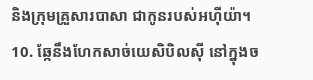និងក្រុមគ្រួសារបាសា ជាកូនរបស់អហ៊ីយ៉ា។
10. ឆ្កែនឹងហែកសាច់យេសិបិលស៊ី នៅក្នុងច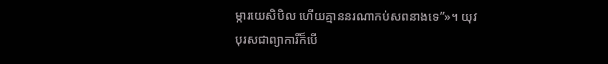ម្ការយេសិបិល ហើយគ្មាននរណាកប់សពនាងទេ”»។ យុវបុរសជាព្យាការីក៏បើ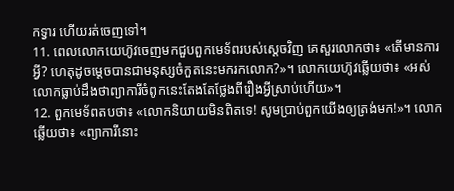កទ្វារ ហើយរត់ចេញទៅ។
11. ពេលលោកយេហ៊ូវចេញមកជួបពួកមេទ័ពរបស់ស្ដេចវិញ គេសួរលោកថា៖ «តើមានការអ្វី? ហេតុដូចម្ដេចបានជាមនុស្សចំកួតនេះមករកលោក?»។ លោកយេហ៊ូវឆ្លើយថា៖ «អស់លោកធ្លាប់ដឹងថាព្យាការីចំពូកនេះតែងតែថ្លែងពីរឿងអ្វីស្រាប់ហើយ»។
12. ពួកមេទ័ពតបថា៖ «លោកនិយាយមិនពិតទេ! សូមប្រាប់ពួកយើងឲ្យត្រង់មក!»។ លោកឆ្លើយថា៖ «ព្យាការីនោះ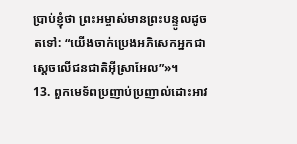ប្រាប់ខ្ញុំថា ព្រះអម្ចាស់មានព្រះបន្ទូលដូចតទៅ: “យើងចាក់ប្រេងអភិសេកអ្នកជាស្ដេចលើជនជាតិអ៊ីស្រាអែល”»។
13. ពួកមេទ័ពប្រញាប់ប្រញាល់ដោះអាវ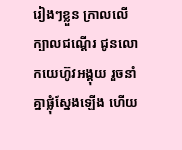រៀងៗខ្លួន ក្រាលលើក្បាលជណ្ដើរ ជូនលោកយេហ៊ូវអង្គុយ រួចនាំគ្នាផ្លុំស្នែងឡើង ហើយ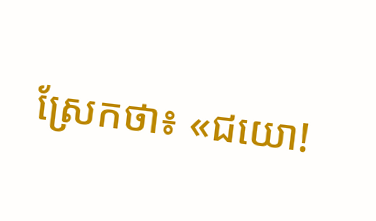ស្រែកថា៖ «ជយោ!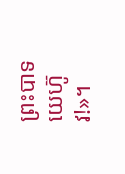ព្រះបាទយេហ៊ូវ!»។